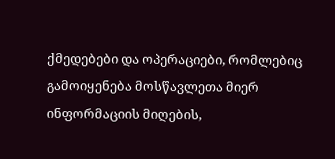ქმედებები და ოპერაციები, რომლებიც გამოიყენება მოსწავლეთა მიერ ინფორმაციის მიღების,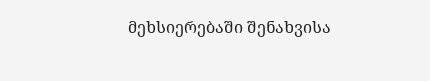მეხსიერებაში შენახვისა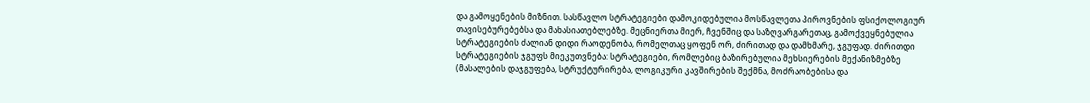და გამოყენების მიზნით. სასწავლო სტრატეგიები დამოკიდებულია მოსწავლეთა პიროვნების ფსიქოლოგიურ თავისებურებებსა და მახასიათებლებზე. მეცნიერთა მიერ, ჩვენშიც და საზღვარგარეთაც, გამოქვეყნებულია სტრატეგიების ძალიან დიდი რაოდენობა, რომელთაც ყოფენ ორ, ძირითად და დამხმარე, ჯგუფად. ძირითდი სტრატეგიების ჯგუფს მიეკუთვნება: სტრატეგიები, რომლებიც ბაზირებულია მეხსიერების მექანიზმებზე (მასალების დაჯგუფება, სტრუქტურირება, ლოგიკური კავშირების შექმნა, მოძრაობებისა და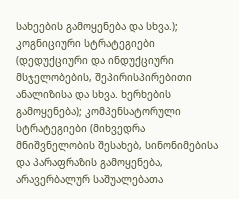სახეების გამოყენება და სხვა.); კოგნიციური სტრატეგიები (დედუქციური და ინდუქციური მსჯელობების, შეპირისპირებითი ანალიზისა და სხვა. ხერხების გამოყენება); კომპენსატორული სტრატეგიები (მიხვედრა მნიშვნელობის შესახებ, სინონიმებისა და პარაფრაზის გამოყენება, არავერბალურ საშუალებათა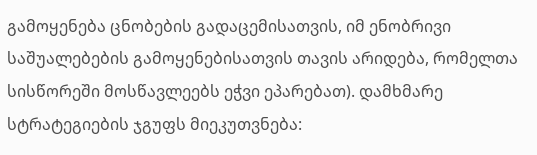გამოყენება ცნობების გადაცემისათვის, იმ ენობრივი საშუალებების გამოყენებისათვის თავის არიდება, რომელთა სისწორეში მოსწავლეებს ეჭვი ეპარებათ). დამხმარე სტრატეგიების ჯგუფს მიეკუთვნება: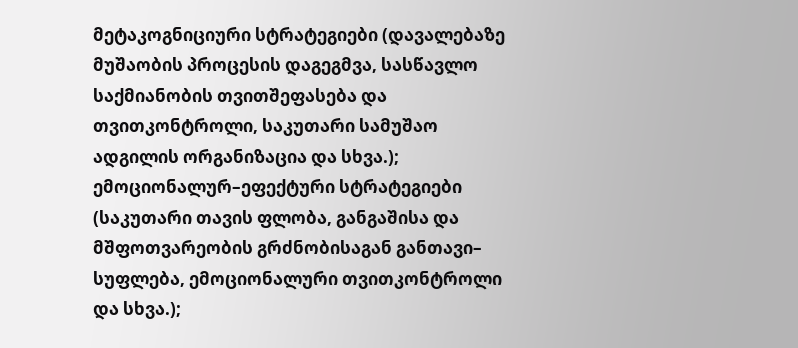მეტაკოგნიციური სტრატეგიები (დავალებაზე მუშაობის პროცესის დაგეგმვა, სასწავლო საქმიანობის თვითშეფასება და თვითკონტროლი, საკუთარი სამუშაო ადგილის ორგანიზაცია და სხვა.); ემოციონალურ–ეფექტური სტრატეგიები (საკუთარი თავის ფლობა, განგაშისა და მშფოთვარეობის გრძნობისაგან განთავი– სუფლება, ემოციონალური თვითკონტროლი და სხვა.);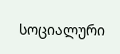სოციალური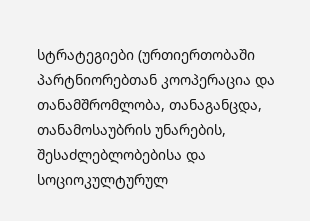სტრატეგიები (ურთიერთობაში პარტნიორებთან კოოპერაცია და თანამშრომლობა, თანაგანცდა, თანამოსაუბრის უნარების, შესაძლებლობებისა და სოციოკულტურულ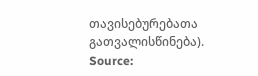თავისებურებათა გათვალისწინება).
Source: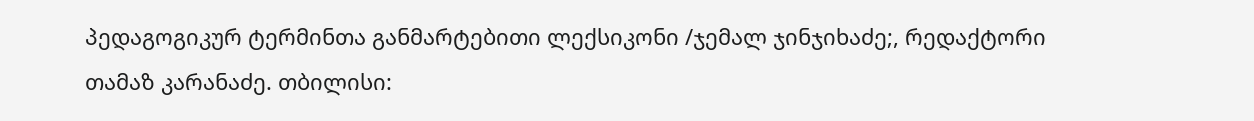პედაგოგიკურ ტერმინთა განმარტებითი ლექსიკონი /ჯემალ ჯინჯიხაძე;, რედაქტორი თამაზ კარანაძე. თბილისი: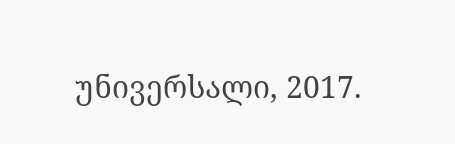უნივერსალი, 2017.